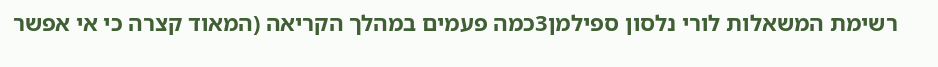רשימת המשאלות לורי נלסון ספילמן3כמה פעמים במהלך הקריאה (המאוד קצרה כי אי אפשר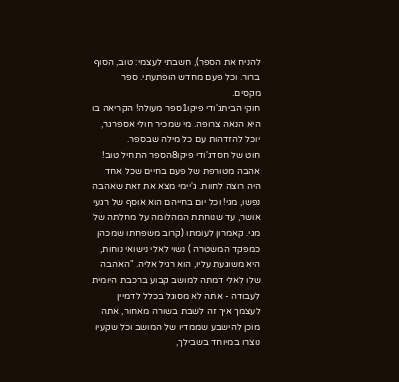להניח את הספר), חשבתי לעצמי: טוב, הסוף ברור. וכל פעם מחדש הופתעתי. ספר מקסים.
חוקי הביתג'ודי פיקו1ספר מעולה! הקריאה בו היא הנאה צרופה. מי שמכיר חולי אספרגר, יוכל להזדהות עם כל מילה שבספר.
חוט של חסדג'ודי פיקו8הספר התחיל טוב! אהבה מטורפת של פעם בחיים שכל אחד היה רוצה לחוות. ג'יימי מצא את זאת שאהבה נפשו, מגי! וכל יום בחייהם הוא אוסף של רגעי אושר, עד שנוחתת המהלומה על מחלתה של מגי. קאמרון לעומתו (קרוב משפחתו שמכהן כמפקד המשטרה ) נשוי לאלי נישואי נוחות, היא משוגעת עליו, הוא רגיל אליה. "האהבה שלו לאלי דמתה למושב קבוע ברכבת היומית לעבודה - אתה לא מסוגל בכלל לדמיין לעצמך איך זה לשבת בשורה מאחור, אתה מוכן להישבע שממדיו של המושב וכל שקעיו נוצרו במיוחד בשבילך,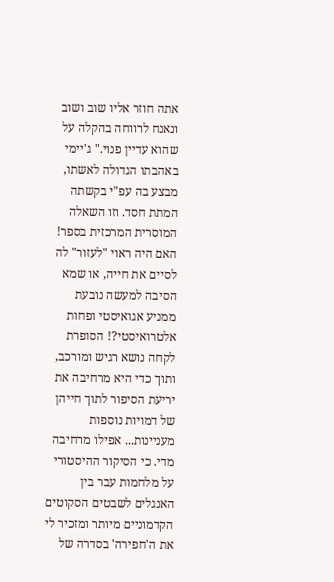אתה חוזר אליו שוב ושוב ונאנח לרווחה בהקלה על שהוא עדיין פנוי." ג'יימי באהבתו הגדולה לאשתו, מבצע בה עפ"י בקשתה המתת חסד. וזו השאלה המוסרית המרכזית בספר! האם היה ראוי "לעזור" לה לסיים את חייה, או שמא הסיבה למעשה נובעת ממניע אגואיסטי ופחות אלטרואיסטי?! הסופרת לקחה נושא רגיש ומורכב, ותוך כדי היא מרחיבה את יריעת הסיפור לתוך חייהן של דמויות נוספות מעניינות... אפילו מרחיבה מדי. כי הסיקור ההיסטורי על מלחמות עבר בין האנגלים לשבטים הסקוטים הקדמוניים מיותר ומזכיר לי את ה'חפירה' בסדרה של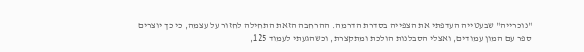"נוכרייה" שבעטייה העדפתי את הצפייה בסדרת הדרמה. ההרחבה הזאת התחילה לחזור על עצמה, כי כך יוצרים ספר עם המון עמודים, ואצלי הסבלנות הולכת ומתקצרת, וכשהגעתי לעמוד 125,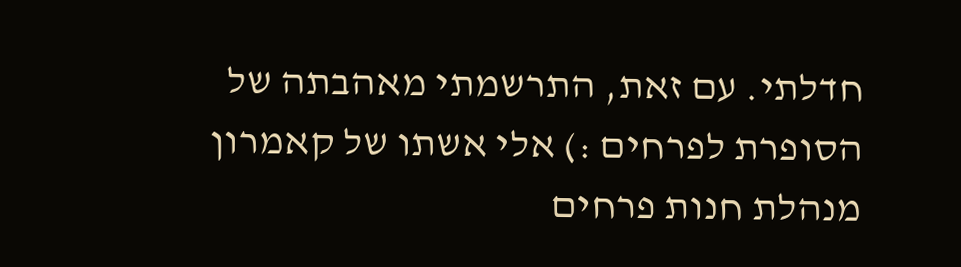חדלתי. עם זאת, התרשמתי מאהבתה של הסופרת לפרחים :) אלי אשתו של קאמרון מנהלת חנות פרחים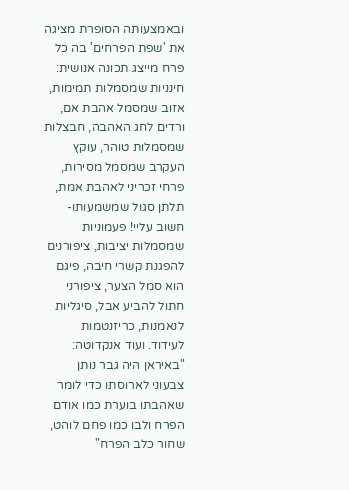ובאמצעותה הסופרת מציגה את 'שפת הפרחים' בה כל פרח מייצג תכונה אנושית: חינניות שמסמלות תמימות, אזוב שמסמל אהבת אם, ורדים לחג האהבה, חבצלות שמסמלות טוהר, עוקץ העקרב שמסמל מסירות, פרחי זכריני לאהבת אמת, תלתן סגול שמשמעותו- חשוב עליי! פעמוניות שמסמלות יציבות, ציפורנים להפגנת קשרי חיבה, פיגם הוא סמל הצער, ציפורני חתול להביע אבל, סיגליות לנאמנות, כריזנטמות לעידוד. ועוד אנקדוטה: "באיראן היה גבר נותן צבעוני לארוסתו כדי לומר שאהבתו בוערת כמו אודם הפרח ולבו כמו פחם לוהט, שחור כלב הפרח"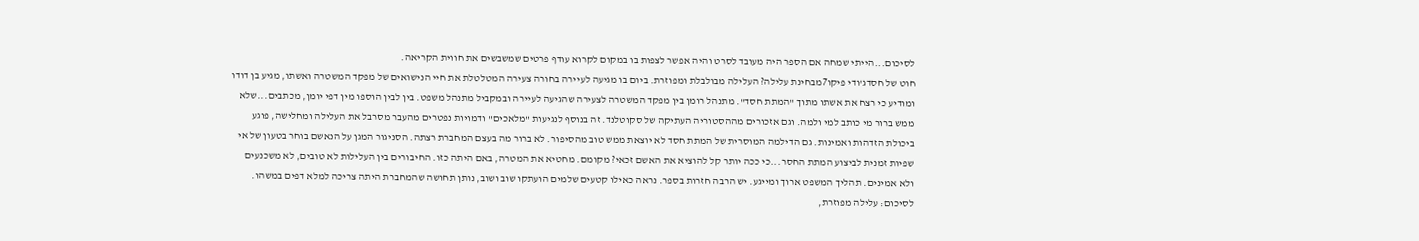לסיכום...הייתי שמחה אם הספר היה מעובד לסרט והיה אפשר לצפות בו במקום לקרוא עודף פרטים שמשבשים את חווית הקריאה.
חוט של חסדג'ודי פיקו7מבחינת עלילה? העלילה מבולבלת ומפוזרת. ביום בו מגיעה לעיירה בחורה צעירה המטלטלת את חיי הנישואים של מפקד המשטרה ואשתו, מגיע בן דודו ומודיע כי רצח את אשתו מתוך "המתת חסד". מתנהל רומן בין מפקד המשטרה לצעירה שהגיעה לעיירה ובמקביל מתנהל משפט. בין לבין הוספו מין דפי יומן, מכתבים...שלא ממש ברור מי כותב למי ולמה. וגם אזכורים מההסטוריה העתיקה של סקוטלנד. זה בנוסף לנגיעות "מלאכים" ודמויות נפטרים מהעבר מסרבל את העלילה ומחלישה, פוגע ביכולת הזדהות ואמינות. גם הדילמה המוסרית של המתת חסד לא יוצאת ממש טוב מהסיפור. לא ברור מה בעצם המחברת רצתה. הסניגור המגן על הנאשם בוחר בטעון של אי שפיות זמנית לביצוע המתת החסר...כי ככה יותר קל להוציא את האשם זכאי? מקומם. מחטיא את המטרה, באם היתה כזו. החיבורים בין העלילות לא טובים, לא משכנעים ולא אמינים. תהליך המשפט ארוך ומייגע. יש הרבה חזרות בספר. נראה כאילו קטעים שלמים הועתקו שוב ושוב, נותן תחושה שהמחברת היתה צריכה למלא דפים במשהו. לסיכום: עלילה מפוזרת,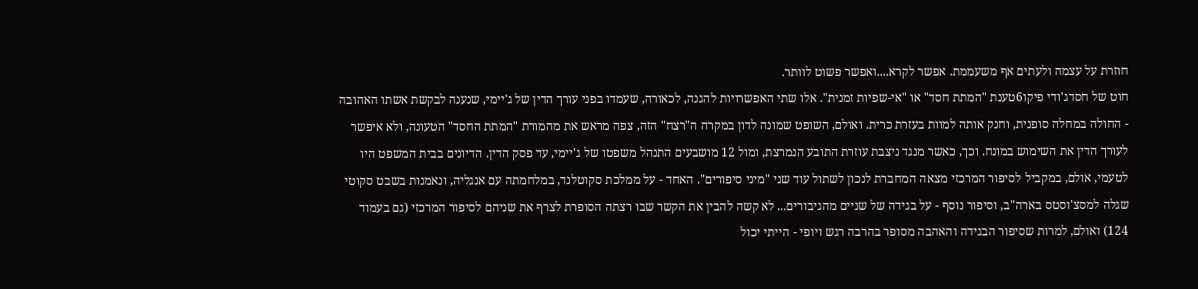חוזרת על עצמה ולעתים אף משעממת. אפשר לקרא....ואפשר פשוט לוותר.
חוט של חסדג'ודי פיקו6טענת "המתת חסד" או "אי-שפיות זמנית". אלו שתי האפשרויות להגנה, לכאורה, שעמדו בפני עורך הדין של ג'יימי, שנענה לבקשת אשתו האהובה - החולה במחלה סופנית, וחנק אותה למוות בעזרת כרית. ואולם, השופט שמונה לדון במקרה ה"רצח" הזה, צפה מראש את מהמורת "המתת החסד" הטעונה, ולא איפשר לעורך הדין את השימוש במונח. וכך, כאשר מנגד ניצבת עוזרת התובע הנמרצת, ומול 12 מושבעים התנהל משפטו של ג'יימי, עד פסק הדין. הדיונים בבית המשפט היו לטעמי, אולם, במקביל לסיפור המרכזי מצאה המחברת לנכון לשתול עוד שני "מיני סיפורים". האחד - על ממלכת סקוטלנד, במלחמתה עם אנגליה, ונאמנות בשבט סקוטי שגלה למסצ'וסטס בארה"ב, וסיפור נוסף - על בגידה של שניים מהגיבורים... לא קשה להבין את הקשר שבו רצתה הסופרת לצרף את שניהם לסיפור המרכזי (גם בעמוד 124) ואולם, למרות שסיפור הבגידה והאהבה מסופר בהרבה רגש ויופי - הייתי יכול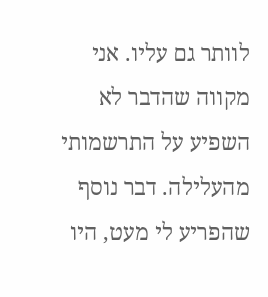לוותר גם עליו. אני מקווה שהדבר לא השפיע על התרשמותי מהעלילה. דבר נוסף שהפריע לי מעט, היו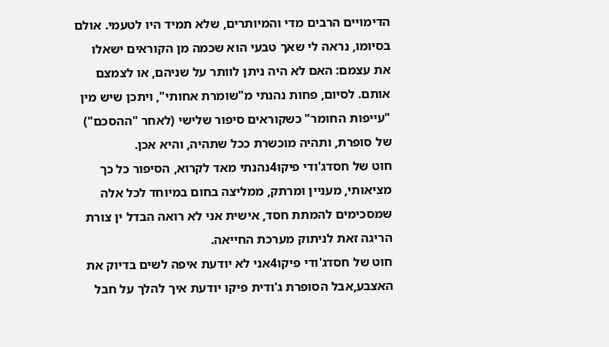הדימויים הרבים מדי והמיותרים, שלא תמיד היו לטעמי. אולם בסיומו, נראה לי שאך טבעי הוא שכמה מן הקוראים ישאלו את עצמם: האם לא היה ניתן לוותר על שניהם, או לצמצם אותם. לסיום, פחות נהנתי מ"שומרת אחותי", ויתכן שיש מין "עייפות החומר" כשקוראים סיפור שלישי (לאחר "ההסכם") של סופרת, ותהיה מוכשרת ככל שתהיה, והיא אכן.
חוט של חסדג'ודי פיקו4נהנתי מאד לקרוא, הסיפור כל כך מציאותי, מעניין ומרתק, ממליצה בחום במיוחד לכל אלה שמסכימים להמתת חסד, אישית אני לא רואה הבדל ין צורת הריגה זאת לניתוק מערכת החייאה.
חוט של חסדג'ודי פיקו4אני לא יודעת איפה לשים בדיוק את האצבע,אבל הסופרת ג'ודית פיקו יודעת איך להלך על חבל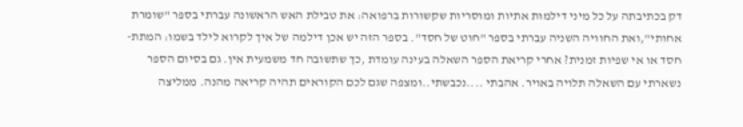דק בכתיבתה על כל מיני דילמות אתיות ומוסריות שקשורות ברפואה: את טבילת האש הראשונה עברתי בספר "שומרת אחותי",ואת החוויה השניה עברתי בספר "חוט של חסד". בספר הזה יש אכן דילמה של איך לקרוא לילד בשמו: המתת-חסד או אי שפיות זמנית? אחרי קריאת הספר השאלה בעינה עומדת ,כך שתשובה חד משמעית אין. גם בסיום הספר נשארתי עם השאלה תלויה באויר. אהבתי ....נכבשתי..ומצפה שגם לכם הקוראים תהיה קריאה מהנה. ממליצה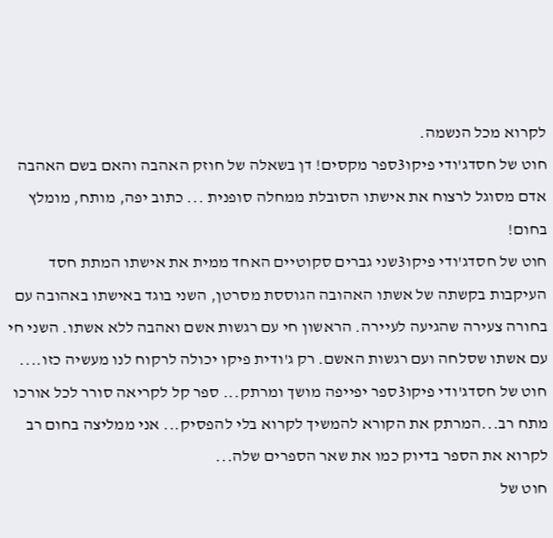לקרוא מכל הנשמה.
חוט של חסדג'ודי פיקו3ספר מקסים! דן בשאלה של חוזק האהבה והאם בשם האהבה אדם מסוגל לרצוח את אישתו הסובלת ממחלה סופנית ... כתוב יפה, מותח, מומלץ בחום!
חוט של חסדג'ודי פיקו3שני גברים סקוטיים האחד ממית את אישתו המתת חסד העיקבות בקשתה של אשתו האהובה הגוססת מסרטן, השני בוגד באישתו באהובה עם בחורה צעירה שהגיעה לעיירה. הראשון חי עם רגשות אשם ואהבה ללא אשתו. השני חי עם אשתו שסלחה ועם רגשות האשם. רק ג'ודית פיקו יכולה לרקוח לנו מעשיה כזו....
חוט של חסדג'ודי פיקו3ספר יפייפה מושך ומרתק... ספר קל לקריאה סורר לכל אורכו מתח רב...המרתק את הקורא להמשיך לקרוא בלי להפסיק... אני ממליצה בחום רב לקרוא את הספר בדיוק כמו את שאר הספרים שלה...
חוט של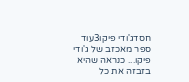חסדג'ודי פיקו3עוד ספר מאכזב של ג'ודי פיקו... כנראה שהיא בזבזה את כל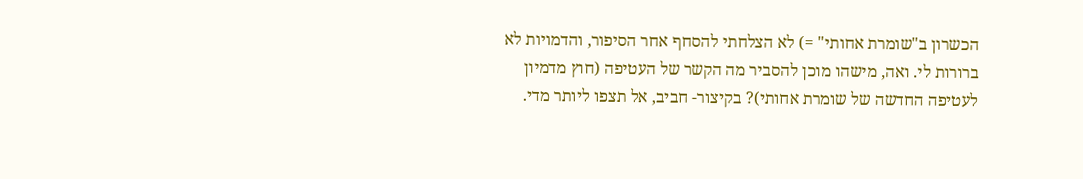הכשרון ב"שומרת אחותי" =) לא הצלחתי להסחף אחר הסיפור, והדמויות לא ברורות לי. ואה, מישהו מוכן להסביר מה הקשר של העטיפה (חוץ מדמיון לעטיפה החדשה של שומרת אחותי)? בקיצור- חביב, אל תצפו ליותר מדי.